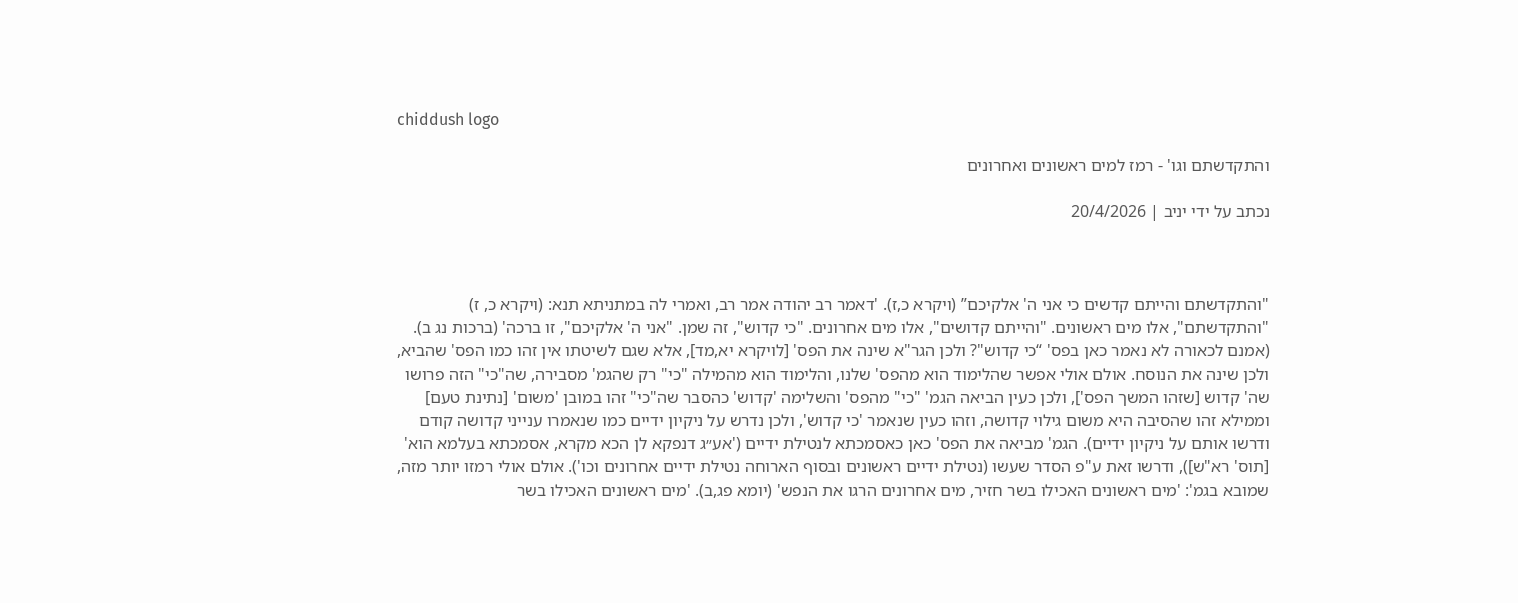chiddush logo

והתקדשתם וגו' - רמז למים ראשונים ואחרונים

נכתב על ידי יניב | 20/4/2026



"והתקדשתם והייתם קדשים כי אני ה' אלקיכם” (ויקרא כ,ז). 'דאמר רב יהודה אמר רב, ואמרי לה במתניתא תנא: (ויקרא כ, ז) "והתקדשתם", אלו מים ראשונים. "והייתם קדושים", אלו מים אחרונים. "כי קדוש", זה שמן. "אני ה' אלקיכם", זו ברכה' (ברכות נג ב). (אמנם לכאורה לא נאמר כאן בפס' “כי קדוש"? ולכן הגר"א שינה את הפס' [לויקרא יא,מד], אלא שגם לשיטתו אין זהו כמו הפס' שהביא, ולכן שינה את הנוסח. אולם אולי אפשר שהלימוד הוא מהפס' שלנו, והלימוד הוא מהמילה "כי" רק שהגמ' מסבירה, שה"כי" הזה פרושו שה' קדוש [שזהו המשך הפס'], ולכן כעין הביאה הגמ' "כי" מהפס' והשלימה 'קדוש' כהסבר שה"כי" זהו במובן 'משום' [נתינת טעם] וממילא זהו שהסיבה היא משום גילוי קדושה, וזהו כעין שנאמר 'כי קדוש', ולכן נדרש על ניקיון ידיים כמו שנאמרו ענייני קדושה קודם ודרשו אותם על ניקיון ידיים). הגמ' מביאה את הפס' כאן כאסמכתא לנטילת ידיים ('אע״ג דנפקא לן הכא מקרא, אסמכתא בעלמא הוא' [תוס' רא"ש]), ודרשו זאת ע"פ הסדר שעשו (נטילת ידיים ראשונים ובסוף הארוחה נטילת ידיים אחרונים וכו'). אולם אולי רמזו יותר מזה, שמובא בגמ': 'מים ראשונים האכילו בשר חזיר, מים אחרונים הרגו את הנפש' (יומא פג,ב). 'מים ראשונים האכילו בשר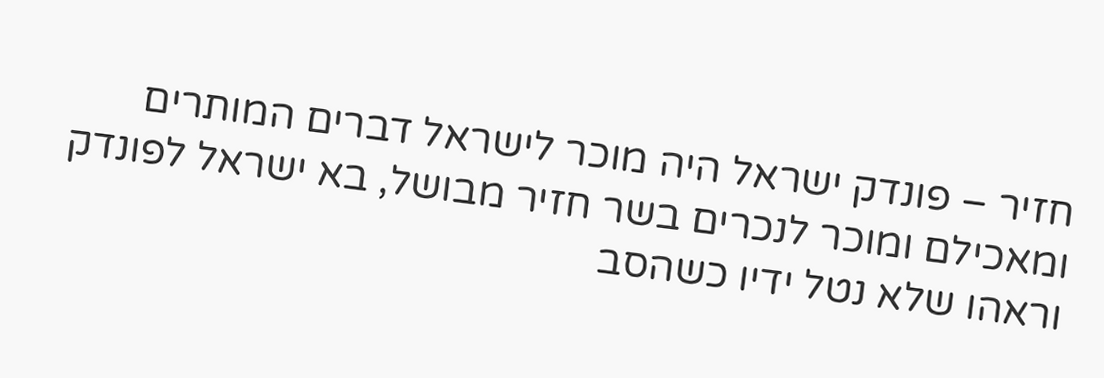חזיר – פונדק ישראל היה מוכר לישראל דברים המותרים ומאכילם ומוכר לנכרים בשר חזיר מבושל, בא ישראל לפונדק וראהו שלא נטל ידיו כשהסב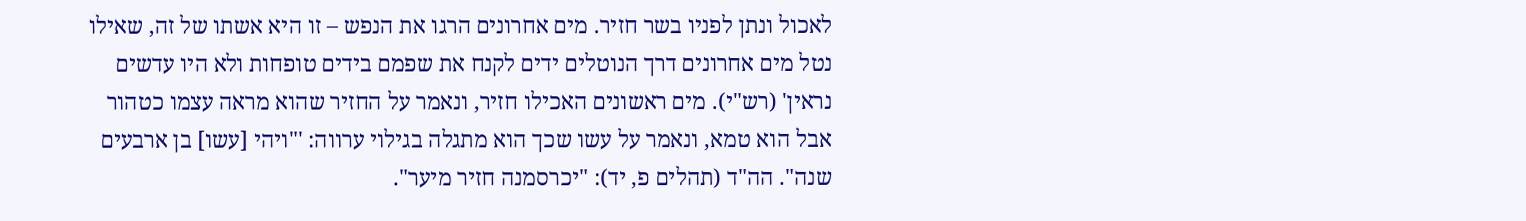לאכול ונתן לפניו בשר חזיר. מים אחרונים הרגו את הנפש – זו היא אשתו של זה, שאילו נטל מים אחרונים דרך הנוטלים ידים לקנח את שפמם בידים טופחות ולא היו עדשים נראין' (רש"י). מים ראשונים האכילו חזיר, ונאמר על החזיר שהוא מראה עצמו כטהור אבל הוא טמא, ונאמר על עשו שכך הוא מתגלה בגילוי ערווה: '"ויהי [עשו] בן ארבעים שנה". הה"ד (תהלים פ, יד): "יכרסמנה חזיר מיער".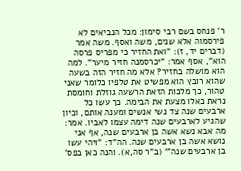ר' פנחס בשם רבי סימון: מכל הנביאים לא פירסמוה אלא שנים, משה ואסף. משה אמר (דברים יד, ז): "ואת החזיר כי מפריס פרסה הוא", אסף אמר: "יכרסמנה חזיר מיער". למה הוא מושלה בחזיר? אלא מה חזיר הזה בשעה שהוא רובץ הוא מפשיט את טלפיו כלומר שאני טהור, כך מלכות הזאת הרשעה גוזלת וחומסת נראת כאלו מצעת את הבימה. כך עשו כל ארבעים שנה צד נשי אנשים ומענה אותם, וכיון שהגיע לארבעים שנה דימה עצמו לאביו. אמר: מה אבא נשא אשה בן ארבעים שנה, אף אני נושא אשה בן ארבעים שנה. הה"ד: "ויהי עשו בן ארבעים שנה"' (ב"ר סה,א). והנה כאן בפס'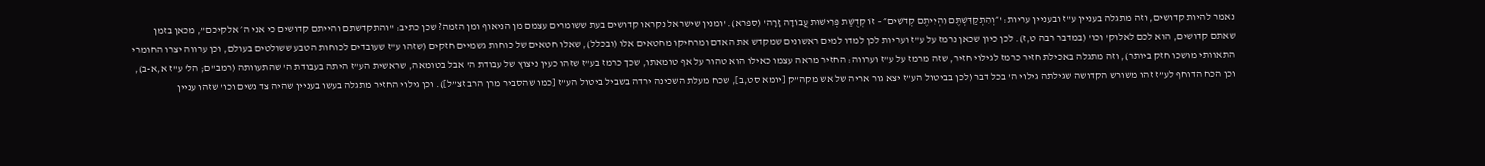נאמר להיות קדושים, וזה מתגלה בעניין ע"ז ובעניין עריות: '״וְהִתְקַדִּשְׁתֶּם וִהְיִיתֶם קְדֹשִׁים״ – זוֹ קְדֻשַּׁת פְּרִישׁוּת עֲבוֹדָה זָרָה' (ספרא). 'ומנין שישראל נקראו קדושים בעת ששומרים עצמם מן הניאוף ומן הזמה? שכן כתיב: "והתקדשתם והייתם קדושים כי אני ה׳ אלקיכם”, מכאן בזמן שאתם קדושים, הוא לכם לאלוק' וכו' (במדבר רבה ט,ז). לכן כיון שכאן נרמז על ע”ז ועריות לכן למדו למים ראשונים שמקדש את האדם ומרחיקו מחטאים אלו (ובכלל), שאלו חטאים של כוחות גשמיים חזקים (שזהו ע”ז שעובדים לכוחות הטבע ששולטים בעולם, וכן ערווה יצרו החומרי התאוותי מושכו חזק ביותר), וזה מתגלה באכילת חזיר כרמז לגילוי חזיר, שזה מרמז על ע”ז וערווה: החזיר מראה עצמו כאילו הוא טהור על אף טומאתו, שכך כרמז בע”ז שזהו כעין ניצוץ של עבודת ה' אבל בטומאה, שראשית הע”ז היתה בעבודת ה' שהתעוותה (רמב"ם; הל' ע"ז א,א-ב), וכן הכח הדוחף לע”ז זהו משורש הקדושה שגילתה גילוי ה' בכל דבר (לכן בביטול הע”ז יצא גור אריה של אש מקה”ק [יומא סט,ב], שכח מעלת השכינה ירדה בשביל ביטול הע”ז [כמו שהסביר מרן הרב זצ”ל]). וכן גילוי החזיר מתגלה בעשו בעניין שהיה צד נשים וכו' שזהו עניין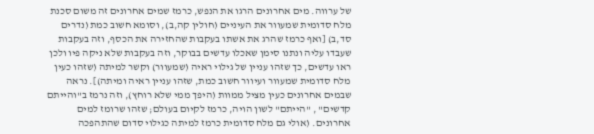של ערווה. מים אחרונים הרגו את הנפש, כרמז שמים אחרונים זה משום סכנת מלח סדומית שמעוור את העיניים (חולין קה,ב), וסומא חשוב כמת (נדרים סד,ב) [ואף כרמז שהרג את אשתו בעקבות שהחזירה את הכסף, וזה בעקבות שעבדו עליה ונתנו סימן שאכלו עדשים בבוקר, וזה בעקבות שלא ניקה פיו ולכן ראו עדשים, כך שזהו עניין של גילוי ראיה (שמעוור) וקשר למיתה (שזהו כעין מלח סדומית שמעוור ועיוור חשוב כמת, שזהו עניין ראיה ומיתה)]. נראה שבמים אחרונים כעין מציל ממוות (היפך ממי שלא רוחץ), וזה נרמז ב"והייתם קדשים" , "הייתם" לשון הויה, כרמז לקיום בעולם; שזהו שרומז למים אחרונים. (אולי גם מלח סדומית כרמז למיתה כגילוי סדום שהתהפכה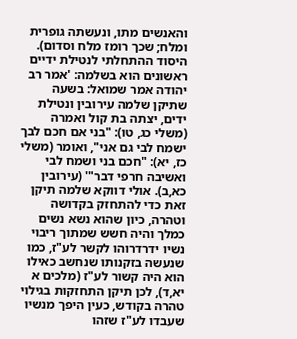והאנשים מתו, ונעשתה גופרית ומלח; שכך רומז מלח וסדום). היסוד ההתחלתי לנטילת ידיים ראשונים הוא בשלמה: 'אמר רב יהודה אמר שמואל: בשעה שתיקן שלמה עירובין ונטילת ידים, יצתה בת קול ואמרה (משלי כג, טו): "בני אם חכם לבך ישמח לבי גם אני", ואומר (משלי כז, יא): "חכם בני ושמח לבי ואשיבה חרפי דבר"' (עירובין כא,ב). אולי דווקא שלמה תיקן זאת כדי להתחזק בקדושה וטהרה, כיון שהוא נשא נשים כמלך והיה חשש שמתוך ריבוי נשיו ידרדרוהו לקשר לע"ז, כמו שנעשה בזקנותו שנחשב כאילו הוא היה קשור לע"ז (מלכים א יא,ד), לכן תיקן התחזקות בגילוי טהרה בקודש, כעין היפך מנשיו שעבדו לע"ז שזהו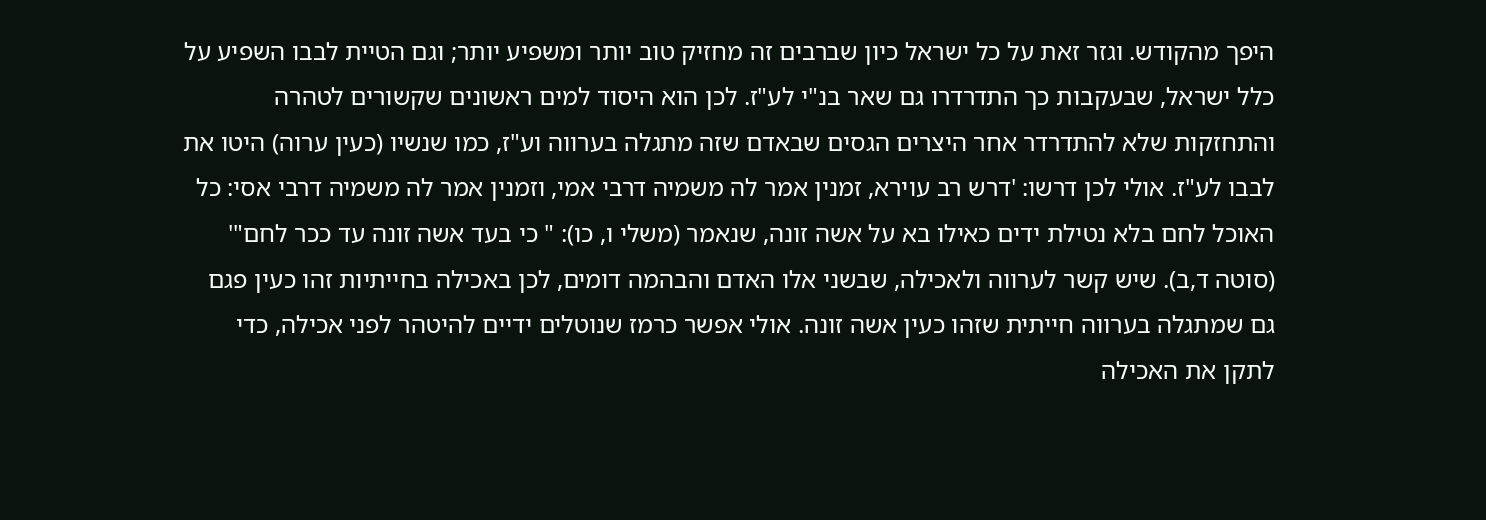היפך מהקודש. וגזר זאת על כל ישראל כיון שברבים זה מחזיק טוב יותר ומשפיע יותר; וגם הטיית לבבו השפיע על כלל ישראל, שבעקבות כך התדרדרו גם שאר בנ"י לע"ז. לכן הוא היסוד למים ראשונים שקשורים לטהרה והתחזקות שלא להתדרדר אחר היצרים הגסים שבאדם שזה מתגלה בערווה וע"ז, כמו שנשיו (כעין ערוה) היטו את לבבו לע"ז. אולי לכן דרשו: 'דרש רב עוירא, זמנין אמר לה משמיה דרבי אמי, וזמנין אמר לה משמיה דרבי אסי: כל האוכל לחם בלא נטילת ידים כאילו בא על אשה זונה, שנאמר (משלי ו, כו): " כי בעד אשה זונה עד ככר לחם"' (סוטה ד,ב). שיש קשר לערווה ולאכילה, שבשני אלו האדם והבהמה דומים, לכן באכילה בחייתיות זהו כעין פגם גם שמתגלה בערווה חייתית שזהו כעין אשה זונה. אולי אפשר כרמז שנוטלים ידיים להיטהר לפני אכילה, כדי לתקן את האכילה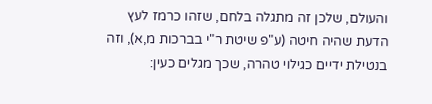והעולם, שלכן זה מתגלה בלחם, שזהו כרמז לעץ הדעת שהיה חיטה (ע"פ שיטת ר"י בברכות מ,א), וזה בנטילת ידיים כגילוי טהרה, שכך מגלים כעין: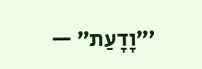'״וָדָעַת״ —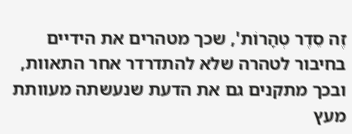זֶה סֵדֶר טְהָרוֹת', שכך מטהרים את הידיים בחיבור לטהרה שלא להתדרדר אחר התאוות, ובכך מתקנים גם את הדעת שנעשתה מעוותת מעץ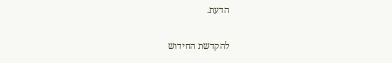הדעת.

להקדשת החידוש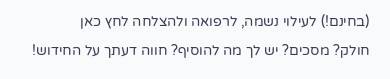(בחינם!) לעילוי נשמה, לרפואה ולהצלחה לחץ כאן
חולק? מסכים? יש לך מה להוסיף? חווה דעתך על החידוש!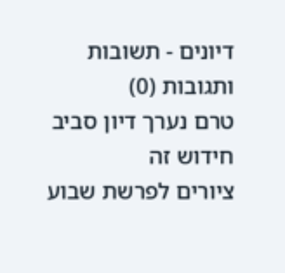דיונים - תשובות ותגובות (0)
טרם נערך דיון סביב חידוש זה
ציורים לפרשת שבוע